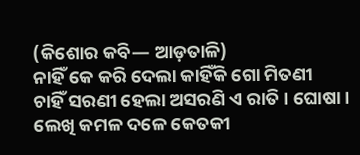(କିଶୋର କବି— ଆଡ଼ତାଳି)
ନାହିଁ କେ କରି ଦେଲା କାହିଁକି ଗୋ ମିତଣୀ
ଚାହିଁ ସରଣୀ ହେଲା ଅସରଣି ଏ ରାତି । ଘୋଷା ।
ଲେଖି କମଳ ଦଳେ କେତକୀ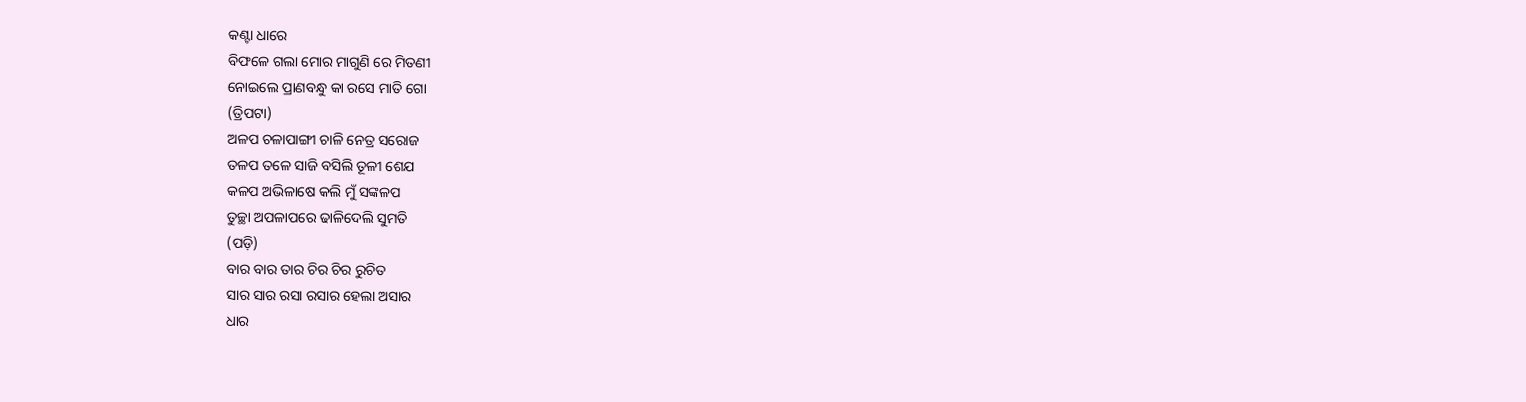କଣ୍ଟା ଧାରେ
ବିଫଳେ ଗଲା ମୋର ମାଗୁଣି ରେ ମିତଣୀ
ନୋଇଲେ ପ୍ରାଣବନ୍ଧୁ କା ରସେ ମାତି ଗୋ
(ତ୍ରିପଟା)
ଅଳପ ଚଳାପାଙ୍ଗୀ ଚାଳି ନେତ୍ର ସରୋଜ
ତଳପ ତଳେ ସାଜି ବସିଲି ତୂଳୀ ଶେଯ
କଳପ ଅଭିଳାଷେ କଲି ମୁଁ ସଙ୍କଳପ
ତୁଚ୍ଛା ଅପଳାପରେ ଢାଳିଦେଲି ସୁମତି
(ପଡ଼ି)
ବାର ବାର ତାର ଚିର ଚିର ରୁଚିତ
ସାର ସାର ରସା ରସାର ହେଲା ଅସାର
ଧାର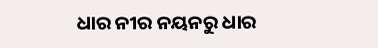ଧାର ନୀର ନୟନରୁ ଧାର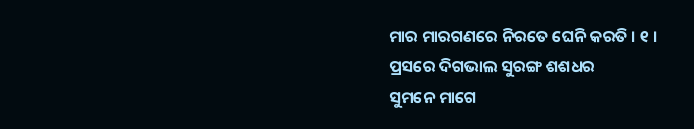ମାର ମାରଗଣରେ ନିରତେ ଘେନି କରତି । ୧ ।
ପ୍ରସରେ ଦିଗଭାଲ ସୁରଙ୍ଗ ଶଶଧର
ସୁମନେ ମାଗେ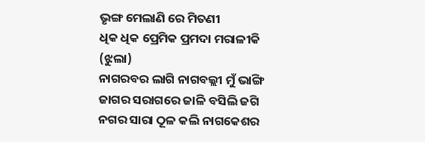ଭୃଙ୍ଗ ମେଲାଣି ରେ ମିତଣୀ
ଧିକ ଧିକ ପ୍ରେମିକ ପ୍ରମଦା ମରାଳୀକି
(ଝୁଲା)
ନାଗରବର ଲାଗି ନାଗବଲ୍ଲୀ ମୁଁ ଭାଙ୍ଗି
ଜାଗର ସରାଗରେ ଜାଳି ବସିଲି ଜଗି
ନଗର ସାରା ଠୂଳ କଲି ନାଗକେଶର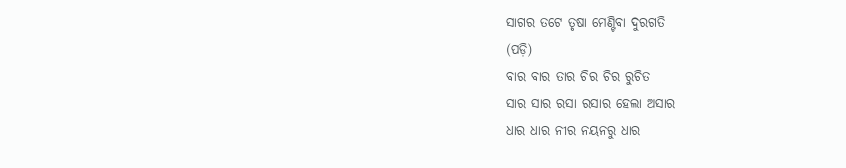ସାଗର ତଟେ ତୃଷା ମେଣ୍ଟିବା ଦୁରଗତି
(ପଡ଼ି)
ବାର ବାର ତାର ଚିର ଚିର ରୁଚିତ
ସାର ସାର ରସା ରସାର ହେଲା ଅସାର
ଧାର ଧାର ନୀର ନୟନରୁ ଧାର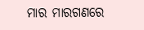ମାର ମାରଗଣରେ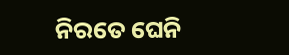ନିରତେ ଘେନି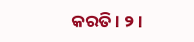କରତି । ୨ ।